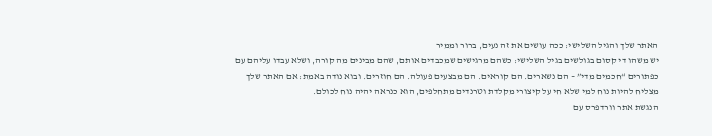האתר שלך והגיל השלישי: ככה עושים את זה נעים, ברור וממיר
יש משהו די קסום בגולשים בגיל השלישי: כשהם מרגישים שמכבדים אותם, שהם מבינים מה קורה, ושלא עבדו עליהם עם כפתורים “חכמים מדי” – הם נשארים. הם קוראים. הם מבצעים פעולה. הם חוזרים. ובוא נודה באמת: אם האתר שלך מצליח להיות נוח למי שלא חי על קיצורי מקלדת וטרנדים מתחלפים, הוא כנראה יהיה נוח לכולם.
הנגשת אתר וורדפרס עם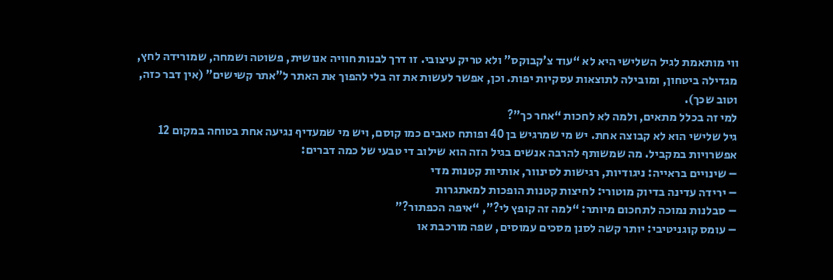ווי מותאמת לגיל השלישי היא לא “עוד צ’קבוקס” ולא טריק עיצובי. זו דרך לבנות חוויה אנושית, פשוטה ושמחה, שמורידה לחץ, מגדילה ביטחון, ומובילה לתוצאות עסקיות יפות. וכן, אפשר לעשות את זה בלי להפוך את האתר ל”אתר קשישים” (אין דבר כזה, וטוב שכך).
למי זה בכלל מתאים, ולמה לא לחכות “אחר כך”?
גיל שלישי הוא לא קבוצה אחת. יש מי שמרגיש בן 40 ופותח טאבים כמו קוסם, ויש מי שמעדיף נגיעה אחת בטוחה במקום 12 אפשרויות במקביל. מה שמשותף להרבה אנשים בגיל הזה הוא שילוב די טבעי של כמה דברים:
– שינויים בראייה: ניגודיות, רגישות לסינוור, אותיות קטנות מדי
– ירידה עדינה בדיוק מוטורי: לחיצות קטנות הופכות למאתגרות
– סבלנות נמוכה לתחכום מיותר: “למה זה קופץ לי?”, “איפה הכפתור?”
– עומס קוגניטיבי: יותר קשה לסנן מסכים עמוסים, שפה מורכבת או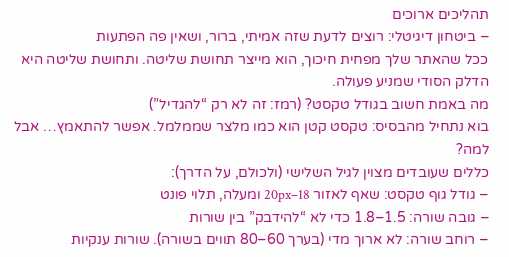תהליכים ארוכים
– ביטחון דיגיטלי: רוצים לדעת שזה אמיתי, ברור, ושאין פה הפתעות
ככל שהאתר שלך מפחית חיכוך, הוא מייצר תחושת שליטה. ותחושת שליטה היא הדלק הסודי שמניע פעולה.
מה באמת חשוב בגודל טקסט? (רמז: זה לא רק “להגדיל”)
בוא נתחיל מהבסיס: טקסט קטן הוא כמו מלצר שממלמל. אפשר להתאמץ… אבל למה?
כללים שעובדים מצוין לגיל השלישי (ולכולם, על הדרך):
– גודל גוף טקסט: שאף לאזור 18–20px ומעלה, תלוי פונט
– גובה שורה: 1.5–1.8 כדי לא “להידבק” בין שורות
– רוחב שורה: לא ארוך מדי (בערך 60–80 תווים בשורה). שורות ענקיות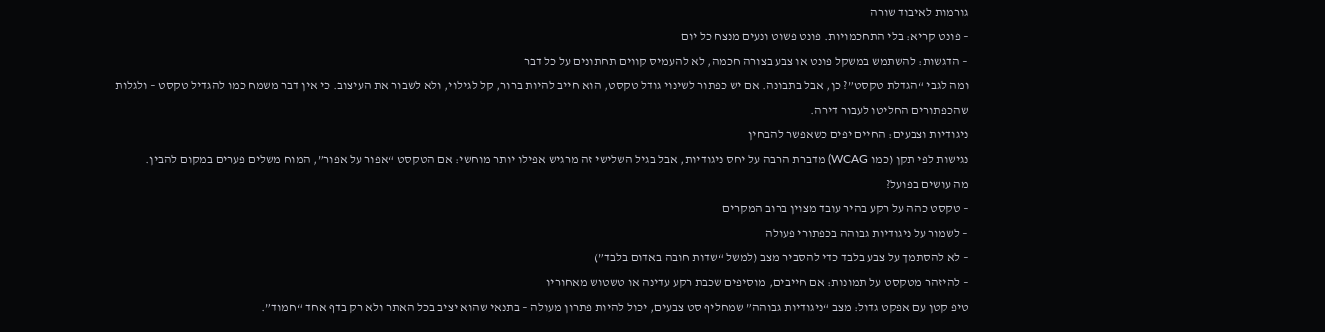גורמות לאיבוד שורה
– פונט קריא: בלי התחכמויות. פונט פשוט ונעים מנצח כל יום
– הדגשות: להשתמש במשקל פונט או צבע בצורה חכמה, לא להעמיס קווים תחתונים על כל דבר
ומה לגבי “הגדלת טקסט”? כן, אבל בתבונה. אם יש כפתור לשינוי גודל טקסט, הוא חייב להיות ברור, קל לגילוי, ולא לשבור את העיצוב. כי אין דבר משמח כמו להגדיל טקסט – ולגלות שהכפתורים החליטו לעבור דירה.
ניגודיות וצבעים: החיים יפים כשאפשר להבחין
נגישות לפי תקן (כמו WCAG) מדברת הרבה על יחס ניגודיות, אבל בגיל השלישי זה מרגיש אפילו יותר מוחשי: אם הטקסט “אפור על אפור”, המוח משלים פערים במקום להבין.
מה עושים בפועל?
– טקסט כהה על רקע בהיר עובד מצוין ברוב המקרים
– לשמור על ניגודיות גבוהה בכפתורי פעולה
– לא להסתמך על צבע בלבד כדי להסביר מצב (למשל “שדות חובה באדום בלבד”)
– להיזהר מטקסט על תמונות: אם חייבים, מוסיפים שכבת רקע עדינה או טשטוש מאחוריו
טיפ קטן עם אפקט גדול: מצב “ניגודיות גבוהה” שמחליף סט צבעים, יכול להיות פתרון מעולה – בתנאי שהוא יציב בכל האתר ולא רק בדף אחד “חמוד”.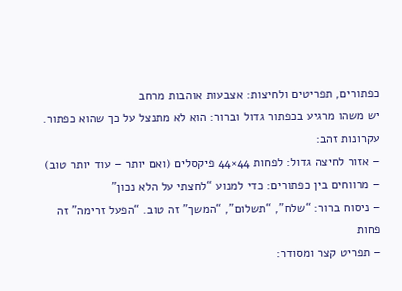כפתורים, תפריטים ולחיצות: אצבעות אוהבות מרחב
יש משהו מרגיע בכפתור גדול וברור: הוא לא מתנצל על כך שהוא כפתור.
עקרונות זהב:
– אזור לחיצה גדול: לפחות 44×44 פיקסלים (ואם יותר – עוד יותר טוב)
– מרווחים בין כפתורים: כדי למנוע “לחצתי על הלא נכון”
– ניסוח ברור: “שלח”, “תשלום”, “המשך” זה טוב. “הפעל זרימה” זה פחות
– תפריט קצר ומסודר: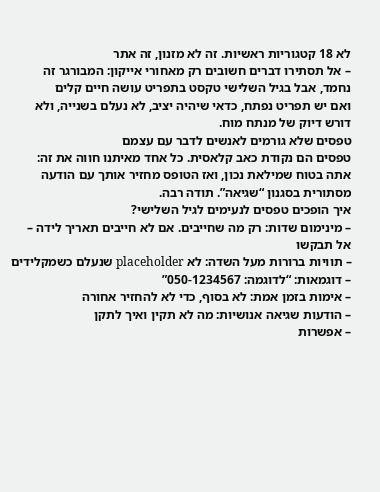לא 18 קטגוריות ראשיות. זה לא מזנון, זה אתר
– אל תסתירו דברים חשובים רק מאחורי אייקון: המבורגר זה נחמד, אבל בגיל השלישי טקסט בתפריט עושה חיים קלים
ואם יש תפריט נפתח, כדאי שיהיה יציב, לא נעלם בשנייה, ולא דורש דיוק של מנתח מוח.
טפסים שלא גורמים לאנשים לדבר עם עצמם
טפסים הם נקודת כאב קלאסית. כל אחד מאיתנו חווה את זה: אתה בטוח שמילאת נכון, ואז הטופס מחזיר אותך עם הודעה מסתורית בסגנון “שגיאה”. תודה רבה.
איך הופכים טפסים לנעימים לגיל השלישי?
– מינימום שדות: רק מה שחייבים. אם לא חייבים תאריך לידה – אל תבקשו
– תוויות ברורות מעל השדה: לא placeholder שנעלם כשמקלידים
– דוגמאות: “לדוגמה: 050-1234567”
– אימות בזמן אמת: לא בסוף, כדי לא להחזיר אחורה
– הודעות שגיאה אנושיות: מה לא תקין ואיך לתקן
– אפשרות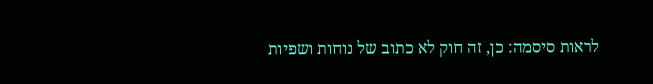לראות סיסמה: כן, זה חוק לא כתוב של נוחות ושפיות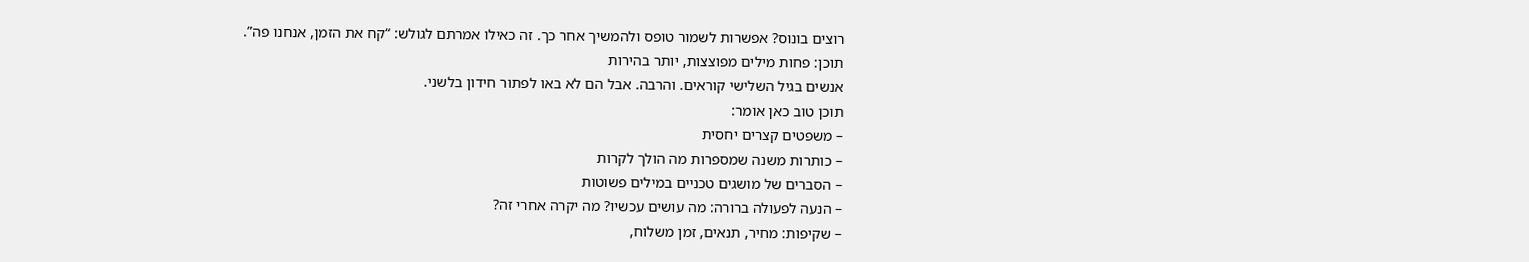רוצים בונוס? אפשרות לשמור טופס ולהמשיך אחר כך. זה כאילו אמרתם לגולש: “קח את הזמן, אנחנו פה”.
תוכן: פחות מילים מפוצצות, יותר בהירות
אנשים בגיל השלישי קוראים. והרבה. אבל הם לא באו לפתור חידון בלשני.
תוכן טוב כאן אומר:
– משפטים קצרים יחסית
– כותרות משנה שמספרות מה הולך לקרות
– הסברים של מושגים טכניים במילים פשוטות
– הנעה לפעולה ברורה: מה עושים עכשיו? מה יקרה אחרי זה?
– שקיפות: מחיר, תנאים, זמן משלוח,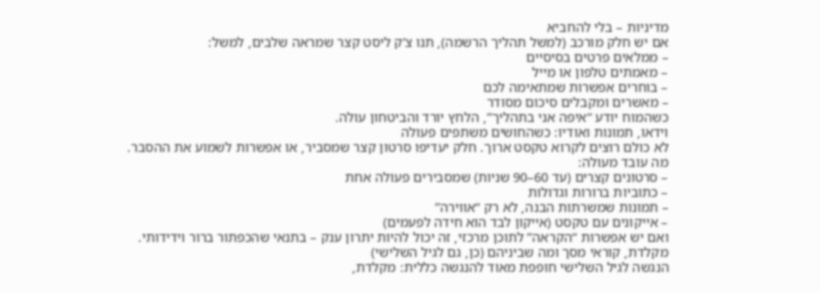מדיניות – בלי להחביא
אם יש חלק מורכב (למשל תהליך הרשמה), תנו צ’ק ליסט קצר שמראה שלבים, למשל:
– ממלאים פרטים בסיסיים
– מאמתים טלפון או מייל
– בוחרים אפשרות שמתאימה לכם
– מאשרים ומקבלים סיכום מסודר
כשהמוח יודע “איפה אני בתהליך”, הלחץ יורד והביטחון עולה.
וידאו, תמונות ואודיו: כשהחושים משתפים פעולה
לא כולם רוצים לקרוא טקסט ארוך. חלק יעדיפו סרטון קצר שמסביר, או אפשרות לשמוע את ההסבר.
מה עובד מעולה:
– סרטונים קצרים (עד 60–90 שניות) שמסבירים פעולה אחת
– כתוביות ברורות וגדולות
– תמונות שמשרתות הבנה, לא רק “אווירה”
– אייקונים עם טקסט (אייקון לבד הוא חידה לפעמים)
ואם יש אפשרות “הקראה” לתוכן מרכזי, זה יכול להיות יתרון ענק – בתנאי שהכפתור ברור וידידותי.
מקלדת, קוראי מסך ומה שביניהם (כן, גם לגיל השלישי)
הנגשה לגיל השלישי חופפת מאוד להנגשה כללית: מקלדת,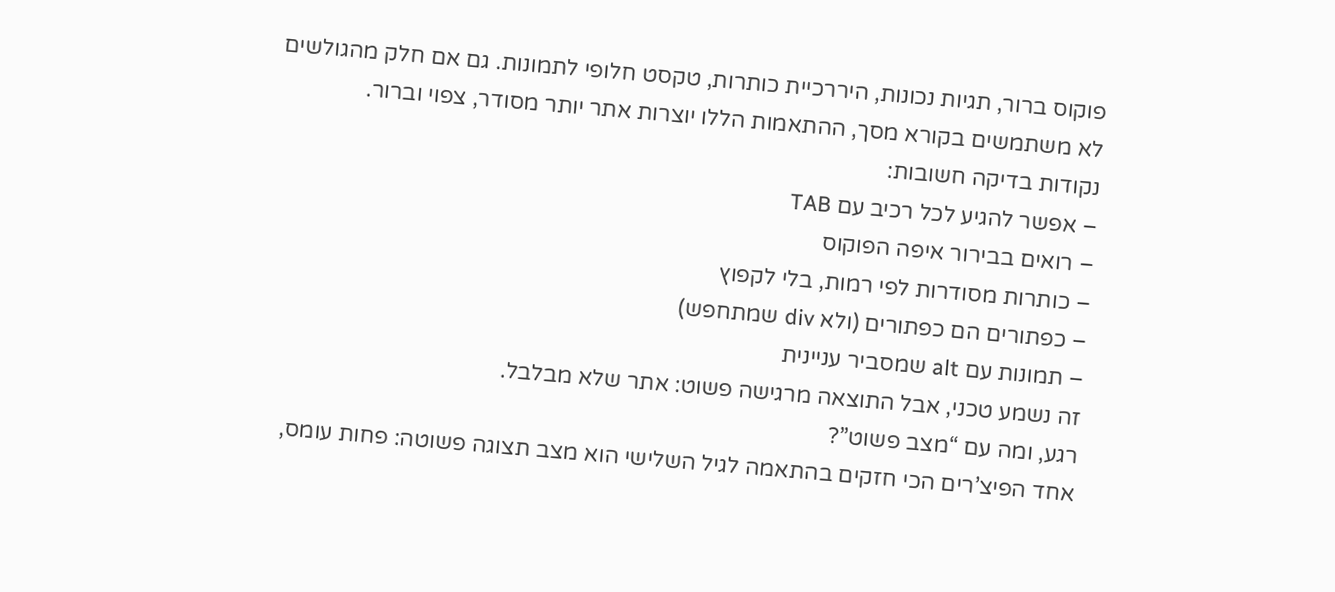פוקוס ברור, תגיות נכונות, היררכיית כותרות, טקסט חלופי לתמונות. גם אם חלק מהגולשים לא משתמשים בקורא מסך, ההתאמות הללו יוצרות אתר יותר מסודר, צפוי וברור.
נקודות בדיקה חשובות:
– אפשר להגיע לכל רכיב עם TAB
– רואים בבירור איפה הפוקוס
– כותרות מסודרות לפי רמות, בלי לקפוץ
– כפתורים הם כפתורים (ולא div שמתחפש)
– תמונות עם alt שמסביר עניינית
זה נשמע טכני, אבל התוצאה מרגישה פשוט: אתר שלא מבלבל.
רגע, ומה עם “מצב פשוט”?
אחד הפיצ’רים הכי חזקים בהתאמה לגיל השלישי הוא מצב תצוגה פשוטה: פחות עומס,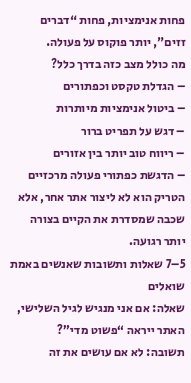פחות אנימציות, פחות “דברים זזים”, יותר פוקוס על פעולה.
מה כולל מצב כזה בדרך כלל?
– הגדלת טקסט וכפתורים
– ביטול אנימציות מיותרות
– דגש על תפריט ברור
– ריווח טוב יותר בין אזורים
– הדגשת כפתורי פעולה מרכזיים
הטריק הוא לא ליצור אתר אחר, אלא שכבה שמסדרת את הקיים בצורה יותר רגועה.
5–7 שאלות ותשובות שאנשים באמת שואלים
שאלה: אם אני מנגיש לגיל השלישי, האתר ייראה “פשוט מדי”?
תשובה: לא אם עושים את זה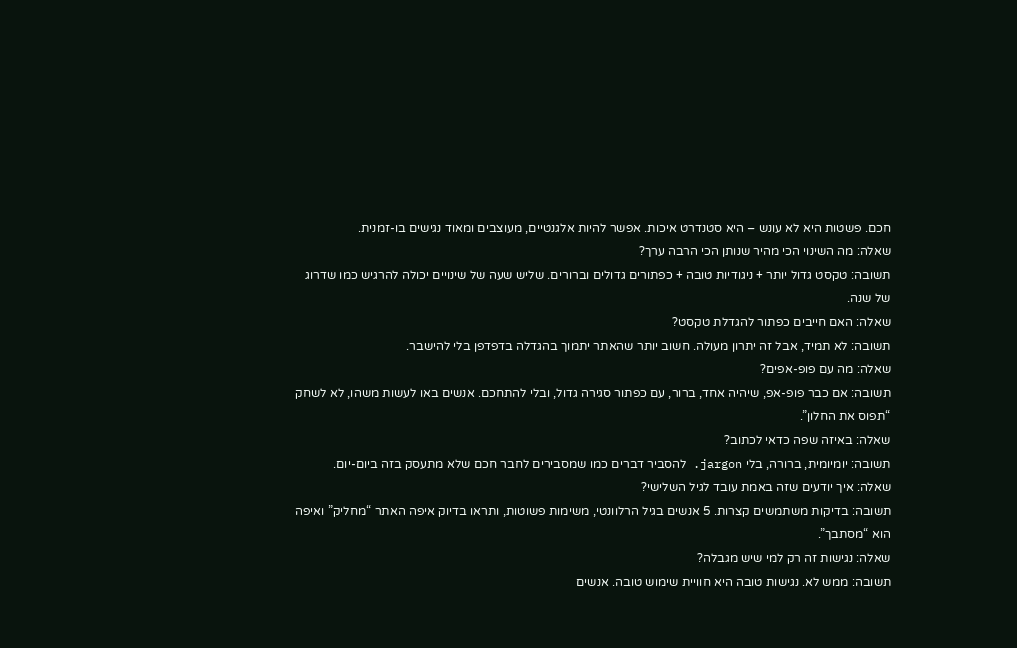חכם. פשטות היא לא עונש – היא סטנדרט איכות. אפשר להיות אלגנטיים, מעוצבים ומאוד נגישים בו-זמנית.
שאלה: מה השינוי הכי מהיר שנותן הכי הרבה ערך?
תשובה: טקסט גדול יותר + ניגודיות טובה + כפתורים גדולים וברורים. שליש שעה של שינויים יכולה להרגיש כמו שדרוג של שנה.
שאלה: האם חייבים כפתור להגדלת טקסט?
תשובה: לא תמיד, אבל זה יתרון מעולה. חשוב יותר שהאתר יתמוך בהגדלה בדפדפן בלי להישבר.
שאלה: מה עם פופ-אפים?
תשובה: אם כבר פופ-אפ, שיהיה אחד, ברור, עם כפתור סגירה גדול, ובלי להתחכם. אנשים באו לעשות משהו, לא לשחק “תפוס את החלון”.
שאלה: באיזה שפה כדאי לכתוב?
תשובה: יומיומית, ברורה, בלי jargon. להסביר דברים כמו שמסבירים לחבר חכם שלא מתעסק בזה ביום-יום.
שאלה: איך יודעים שזה באמת עובד לגיל השלישי?
תשובה: בדיקות משתמשים קצרות. 5 אנשים בגיל הרלוונטי, משימות פשוטות, ותראו בדיוק איפה האתר “מחליק” ואיפה הוא “מסתבך”.
שאלה: נגישות זה רק למי שיש מגבלה?
תשובה: ממש לא. נגישות טובה היא חוויית שימוש טובה. אנשים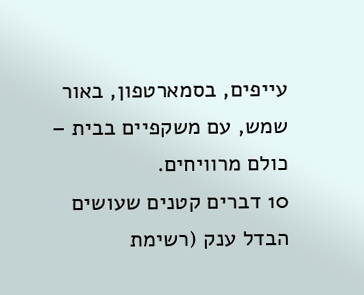עייפים, בסמארטפון, באור שמש, עם משקפיים בבית – כולם מרוויחים.
10 דברים קטנים שעושים הבדל ענק (רשימת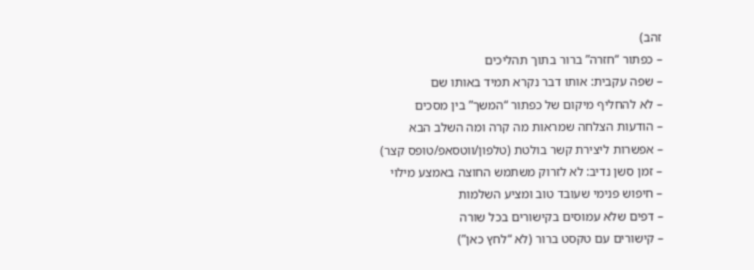זהב)
– כפתור “חזרה” ברור בתוך תהליכים
– שפה עקבית: אותו דבר נקרא תמיד באותו שם
– לא להחליף מיקום של כפתור “המשך” בין מסכים
– הודעות הצלחה שמראות מה קרה ומה השלב הבא
– אפשרות ליצירת קשר בולטת (טלפון/ווטסאפ/טופס קצר)
– זמן סשן נדיב: לא לזרוק משתמש החוצה באמצע מילוי
– חיפוש פנימי שעובד טוב ומציע השלמות
– דפים שלא עמוסים בקישורים בכל שורה
– קישורים עם טקסט ברור (לא “לחץ כאן”)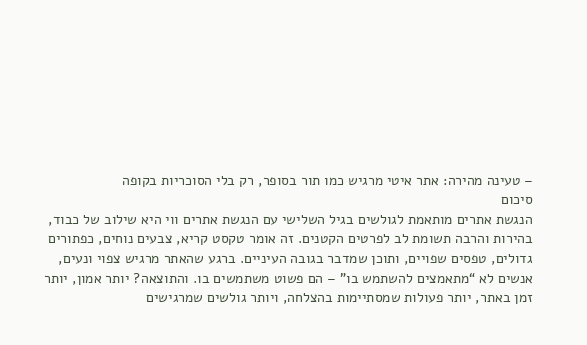– טעינה מהירה: אתר איטי מרגיש כמו תור בסופר, רק בלי הסוכריות בקופה
סיכום
הנגשת אתרים מותאמת לגולשים בגיל השלישי עם הנגשת אתרים ווי היא שילוב של כבוד, בהירות והרבה תשומת לב לפרטים הקטנים. זה אומר טקסט קריא, צבעים נוחים, כפתורים גדולים, טפסים שפויים, ותוכן שמדבר בגובה העיניים. ברגע שהאתר מרגיש צפוי ונעים, אנשים לא “מתאמצים להשתמש בו” – הם פשוט משתמשים בו. והתוצאה? יותר אמון, יותר זמן באתר, יותר פעולות שמסתיימות בהצלחה, ויותר גולשים שמרגישים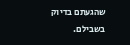שהגעתם בדיוק בשבילם.